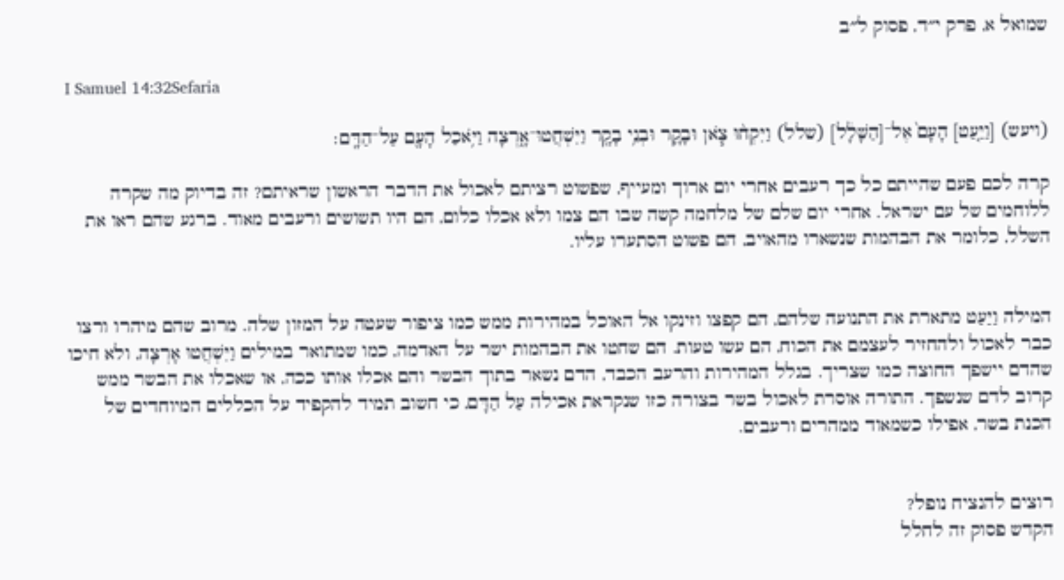שמואל א, פרק י״ד, פסוק ל״ב

I Samuel 14:32Sefaria

(ויעש) [וַיַּ֤עַט] הָעָם֙ אֶל־[הַשָּׁלָ֔ל] (שלל) וַיִּקְח֨וּ צֹ֧אן וּבָקָ֛ר וּבְנֵ֥י בָקָ֖ר וַיִּשְׁחֲטוּ־אָ֑רְצָה וַיֹּ֥אכַל הָעָ֖ם עַל־הַדָּֽם׃

קרה לכם פעם שהייתם כל כך רעבים אחרי יום ארוך ומעייף, שפשוט רציתם לאכול את הדבר הראשון שראיתם? זה בדיוק מה שקרה ללוחמים של עם ישראל. אחרי יום שלם של מלחמה קשה שבו הם צמו ולא אכלו כלום, הם היו תשושים ורעבים מאוד. ברגע שהם ראו את השלל, כלומר את הבהמות שנשארו מהאויב, הם פשוט הסתערו עליו.


המילה וַיַּעַט מתארת את התנועה שלהם, הם קפצו וזינקו אל האוכל במהירות ממש כמו ציפור שעטה על המזון שלה. מרוב שהם מיהרו ורצו כבר לאכול ולהחזיר לעצמם את הכוח, הם עשו טעות. הם שחטו את הבהמות ישר על האדמה, כמו שמתואר במילים וַיִּשְׁחֲטוּ אָרְצָה, ולא חיכו שהדם יישפך החוצה כמו שצריך. בגלל המהירות והרעב הכבד, הדם נשאר בתוך הבשר והם אכלו אותו ככה, או שאכלו את הבשר ממש קרוב לדם שנשפך. התורה אוסרת לאכול בשר בצורה כזו שנקראת אכילה עַל הַדָּם, כי חשוב תמיד להקפיד על הכללים המיוחדים של הכנת בשר, אפילו כשמאוד ממהרים ורעבים.


רוצים להנציח נופל?
הקדש פסוק זה לחלל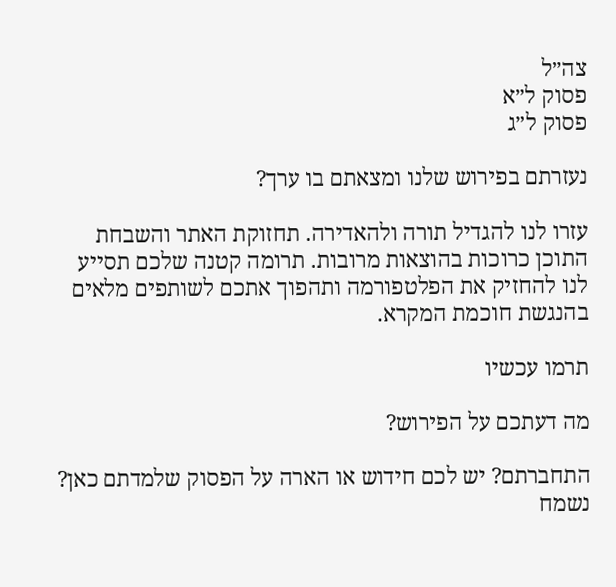צה״ל
פסוק ל״א
פסוק ל״ג

נעזרתם בפירוש שלנו ומצאתם בו ערך?

עזרו לנו להגדיל תורה ולהאדירה. תחזוקת האתר והשבחת התוכן כרוכות בהוצאות מרובות. תרומה קטנה שלכם תסייע לנו להחזיק את הפלטפורמה ותהפוך אתכם לשותפים מלאים בהנגשת חוכמת המקרא.

תרמו עכשיו

מה דעתכם על הפירוש?

התחברתם? יש לכם חידוש או הארה על הפסוק שלמדתם כאן? נשמח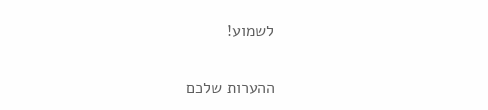לשמוע!

ההערות שלכם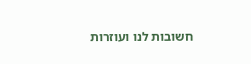חשובות לנו ועוזרות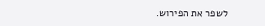לשפר את הפירוש.